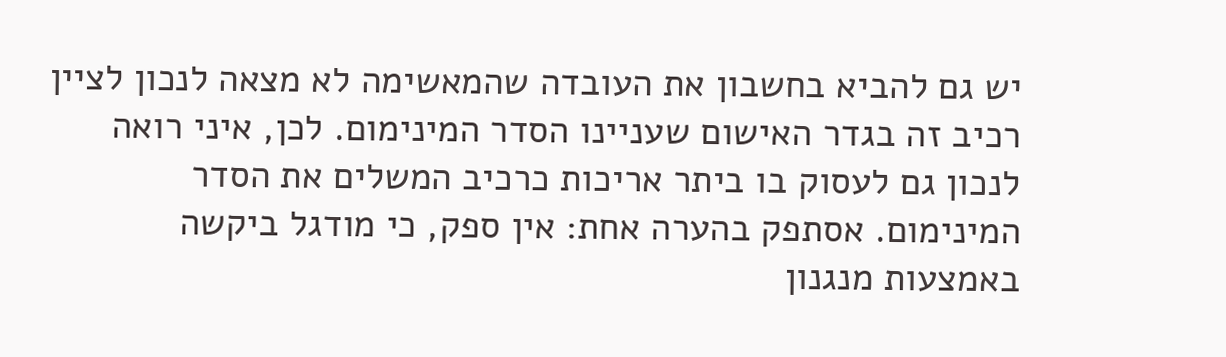יש גם להביא בחשבון את העובדה שהמאשימה לא מצאה לנכון לציין רכיב זה בגדר האישום שעניינו הסדר המינימום. לכן, איני רואה לנכון גם לעסוק בו ביתר אריכות כרכיב המשלים את הסדר המינימום. אסתפק בהערה אחת: אין ספק, כי מודגל ביקשה באמצעות מנגנון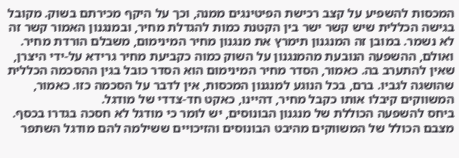המכסות להשפיע על קצב רכישת הפיטינגים ממנה, וכך על היקף מכירתם בשוק. מקובל בגישה הכללית שיש קשר ישר בין הקטנת כמות להגדלת מחיר, ובמנגנון האמור קשר זה לא נשמר. במובן זה המנגנון תימרץ את מנגנון מחיר המינימום, משבלם הורדת מחיר. ואולם, ההשפעה הנובעת מהמנגנון על השוק כמוה כקביעת מחיר גרידא על-ידי היצרן, שאין להתערב בה. כאמור, הסדר מחיר המינימום הוא הסדר כובל בגין ההסכמה הכללית שהושגה לגביו. ברם, בכל הנוגע למנגנון המכסות, אין לדבר על הסכמה כזו. כאמור, המשווקים קיבלו אותו כקבל מחיר, דהיינו, כאקט חד-צדדי של מודגל.
ביחס להשפעה הכוללת של מנגנון הבונוסים, יש לומר כי מודגל לא חסכה בגדרו בכסף. מצבם הכולל של המשווקים מהיבט הבונוסים והזיכויים ששילמה להם מודגל השתפר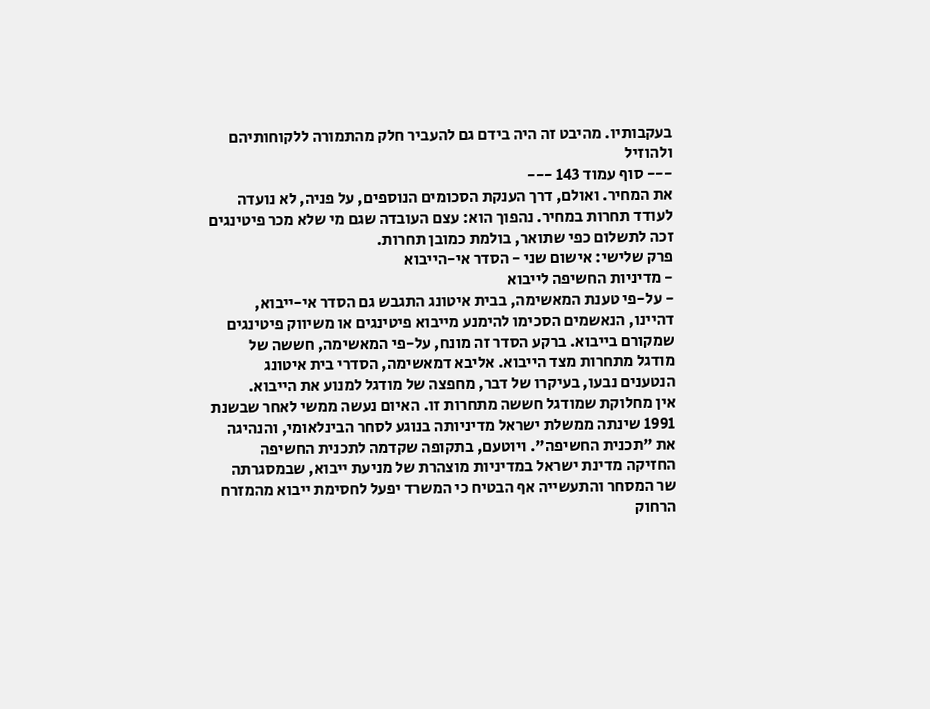בעקבותיו. מהיבט זה היה בידם גם להעביר חלק מהתמורה ללקוחותיהם ולהוזיל
--- סוף עמוד 143 ---
את המחיר. ואולם, דרך הענקת הסכומים הנוספים, על פניה, לא נועדה לעודד תחרות במחיר. נהפוך הוא: עצם העובדה שגם מי שלא מכר פיטינגים זכה לתשלום כפי שתואר, בולמת כמובן תחרות.
פרק שלישי: אישום שני - הסדר אי-הייבוא
- מדיניות החשיפה לייבוא
- על-פי טענת המאשימה, בבית איטונג התגבש גם הסדר אי-ייבוא, דהיינו, הנאשמים הסכימו להימנע מייבוא פיטינגים או משיווק פיטינגים שמקורם בייבוא. ברקע הסדר זה מונח, על-פי המאשימה, חששה של מודגל מתחרות מצד הייבוא. אליבא דמאשימה, הסדרי בית איטונג הנטענים נבעו, בעיקרו של דבר, מחפצה של מודגל למנוע את הייבוא.
אין מחלוקת שמודגל חששה מתחרות זו. האיום נעשה ממשי לאחר שבשנת 1991 שינתה ממשלת ישראל מדיניותה בנוגע לסחר הבינלאומי, והנהיגה את "תכנית החשיפה". ויוטעם, בתקופה שקדמה לתכנית החשיפה החזיקה מדינת ישראל במדיניות מוצהרת של מניעת ייבוא, שבמסגרתה שר המסחר והתעשייה אף הבטיח כי המשרד יפעל לחסימת ייבוא מהמזרח הרחוק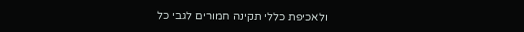ולאכיפת כללי תקינה חמורים לגבי כל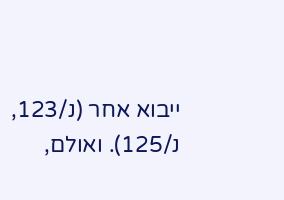ייבוא אחר (נ/123, נ/125). ואולם,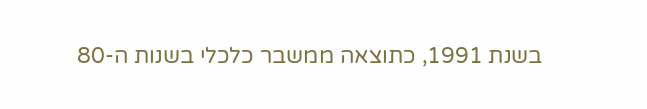בשנת 1991, כתוצאה ממשבר כלכלי בשנות ה-80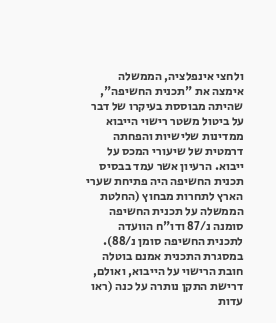ולחצי אינפלציה, הממשלה אימצה את "תכנית החשיפה", שהיתה מבוססת בעיקרו של דבר על ביטול משטר רישוי הייבוא ממדינות שלישיות והפחתה דרמטית של שיעורי המכס על ייבוא. הרעיון אשר עמד בבסיס תכנית החשיפה היה פתיחת שערי הארץ לתחרות מבחוץ (החלטת הממשלה על תכנית החשיפה סומנה נ/87 ודו"ח הוועדה לתכנית החשיפה סומן נ/88). במסגרת התכנית אמנם בוטלה חובת הרישוי על הייבוא, ואולם, דרישת התקן נותרה על כנה (ראו עדות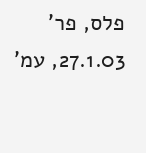פלס, פר' 27.1.03, עמ'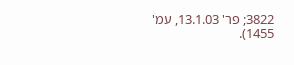3822; פר' 13.1.03, עמ' 1455).